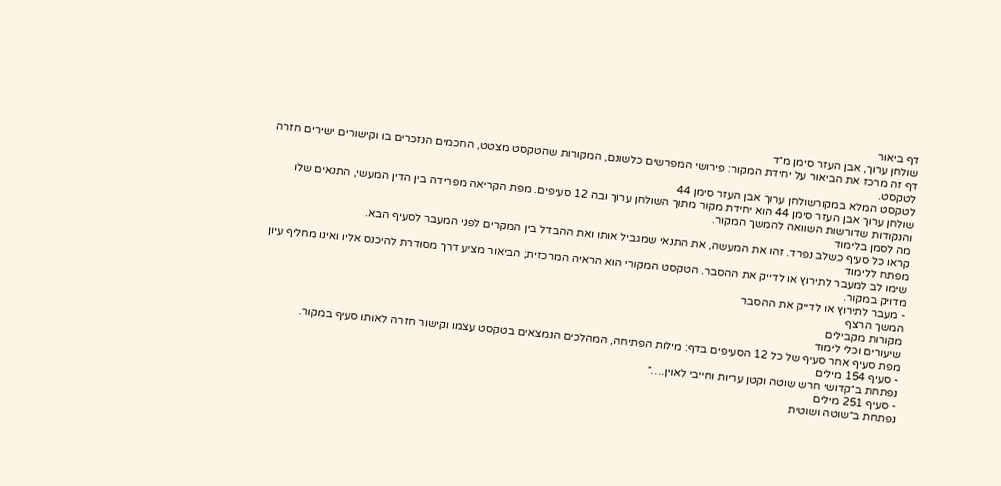דף ביאור
שולחן ערוך, אבן העזר סימן מ״ד
דף זה מרכז את הביאור על יחידת המקור: פירושי המפרשים כלשונם, המקורות שהטקסט מצטט, החכמים הנזכרים בו וקישורים ישירים חזרה לטקסט.
לטקסט המלא במקורשולחן ערוך אבן העזר סימן 44
שולחן ערוך אבן העזר סימן 44 הוא יחידת מקור מתוך השולחן ערוך ובה 12 סעיפים. מפת הקריאה מפרידה בין הדין המעשי, התנאים שלו והנקודות שדורשות השוואה להמשך המקור.
מה לסמן בלימוד
קראו כל סעיף כשלב נפרד. זהו את המעשה, את התנאי שמגביל אותו ואת ההבדל בין המקרים לפני המעבר לסעיף הבא.
מפתח ללימוד
שימו לב למעבר לתירוץ או לדייק את ההסבר. הטקסט המקורי הוא הראיה המרכזית; הביאור מציע דרך מסודרת להיכנס אליו ואינו מחליף עיון מדויק במקור.
- מעבר לתירוץ או לדייק את ההסבר
המשך הרצף
מקורות מקבילים
שיעורים וכלי לימוד
מפת סעיף אחר סעיף של כל 12 הסעיפים בדף: מילות הפתיחה, המהלכים הנמצאים בטקסט עצמו וקישור חזרה לאותו סעיף במקור.
- סעיף 154 מילים
נפתחת ב״קדושי חרש שוטה וקטן עריות וחייבי לאוין.…״
- סעיף 251 מילים
נפתחת ב״שוטה ושוטית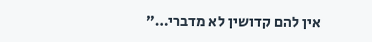אין להם קדושין לא מדברי…״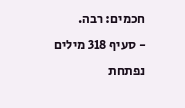חכמים: רבה.
- סעיף 318 מילים
נפתחת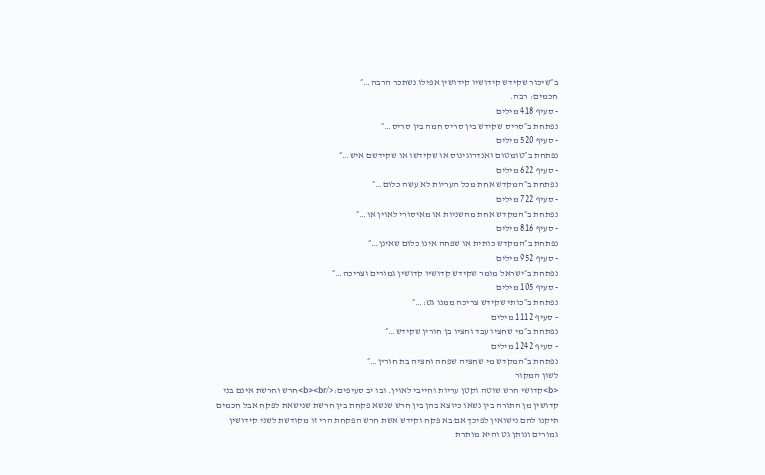ב״שיכור שקידש קידושיו קידושין אפילו נשתכר הרבה…״
חכמים: רבה.
- סעיף 418 מילים
נפתחת ב״סריס שקידש בין סריס חמה בין סריס…״
- סעיף 520 מילים
נפתחת ב״טומטום ואנדרוגינוס או שקידשו או שקידשם איש…״
- סעיף 622 מילים
נפתחת ב״המקדש אחת מכל העריות לא עשה כלום…״
- סעיף 722 מילים
נפתחת ב״המקדש אחת מהשניות או מאיסורי לאוין או…״
- סעיף 816 מילים
נפתחת ב״המקדש כותית או שפחה אינו כלום שאינן…״
- סעיף 952 מילים
נפתחת ב״ישראל מומר שקידש קדושיו קדושין גמורים וצריכה…״
- סעיף 105 מילים
נפתחת ב״כותי שקידש צריכה ממנו גט:…״
- סעיף 1112 מילים
נפתחת ב״מי שחציו עבד וחציו בן חורין שקידש…״
- סעיף 1242 מילים
נפתחת ב״המקדש מי שחציה שפחה וחציה בת חורין…״
לשון המקור
<b>קדושי חרש שוטה וקטן עריות וחייבי לאוין. ובו יב סעיפים:</b><br>חרש וחרשת אינם בני קדושין מן התורה בין נשאו כיוצא בהן בין חרש שנשא פקחת בין חרשת שנישאת לפקח אבל חכמים תיקנו להם נישואין לפיכך אם בא פקח וקידש אשת חרש הפקחת הרי זו מקודשת לשני קידושין גמורים ונותן גט והיא מותרת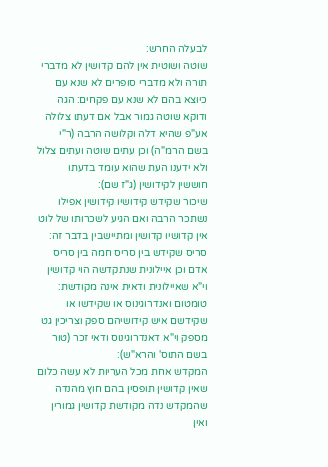לבעלה החרש:
שוטה ושוטית אין להם קדושין לא מדברי תורה ולא מדברי סופרים לא שנא עם כיוצא בהם לא שנא עם פקחים: הגה ודוקא שוטה גמור אבל אם דעתו צלולה אע"פ שהיא דלה וקלושה הרבה (ר"י בשם הרמ"ה) וכן עתים שוטה ועתים צלול ולא ידענו העת שהוא עומד בדעתו חוששין לקידושין (ג"ז שם):
שיכור שקידש קידושיו קידושין אפילו נשתכר הרבה ואם הגיע לשכרותו של לוט אין קדושיו קדושין ומתיישבין בדבר זה:
סריס שקידש בין סריס חמה בין סריס אדם וכן איילונית שנתקדשה הוי קדושין וי"א שאיילונית ודאית אינה מקודשת:
טומטום ואנדרוגינוס או שקידשו או שקידשם איש קידושיהם ספק וצריכין גט מספק וי"א דאנדרוגינוס ודאי זכר (טור בשם התוס' והרא"ש):
המקדש אחת מכל העריות לא עשה כלום שאין קדושין תופסין בהם חוץ מהנדה שהמקדש נדה מקודשת קדושין גמורין ואין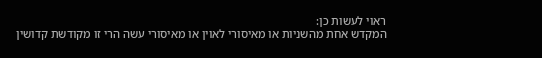ראוי לעשות כן:
המקדש אחת מהשניות או מאיסורי לאוין או מאיסורי עשה הרי זו מקודשת קדושין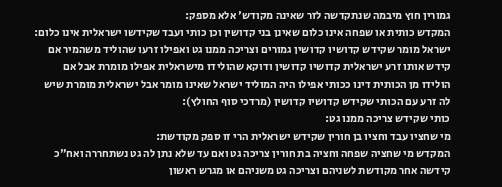גמורין חוץ מיבמה שנתקדשה לזר שאינה מקודש' אלא מספק:
המקדש כותית או שפחה אינו כלום שאינן בני קדושין וכן כותי ועבד שקידשו ישראלית אינו כלום:
ישראל מומר שקידש קדושיו קדושין גמורים וצריכה ממנו גט ואפילו זרעו שהוליד משהמיר אם קידש אותו זרע ישראלית קדושיו קדושין ודוקא שהולידו מישראלית אפילו מומרת אבל אם הולידו מן הכותית דינו ככותי אפילו היה המוליד ישראל שאינו מומר אבל ישראלית מומרת שיש לה זרע עם הכותי שקידש קדושיו קדושין (מרדכי סוף החולץ):
כותי שקידש צריכה ממנו גט:
מי שחציו עבד וחציו בן חורין שקידש ישראלית הרי זו ספק מקודשת:
המקדש מי שחציה שפחה וחציה בת חורין צריכה גט ואם עד שלא נתן לה גט נשתחררה ואח"כ קידשה אחר מקודשת לשניהם וצריכה גט משניהם או מגרש ראשון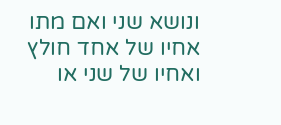ונושא שני ואם מתו אחיו של אחד חולץ ואחיו של שני או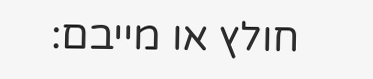חולץ או מייבם: